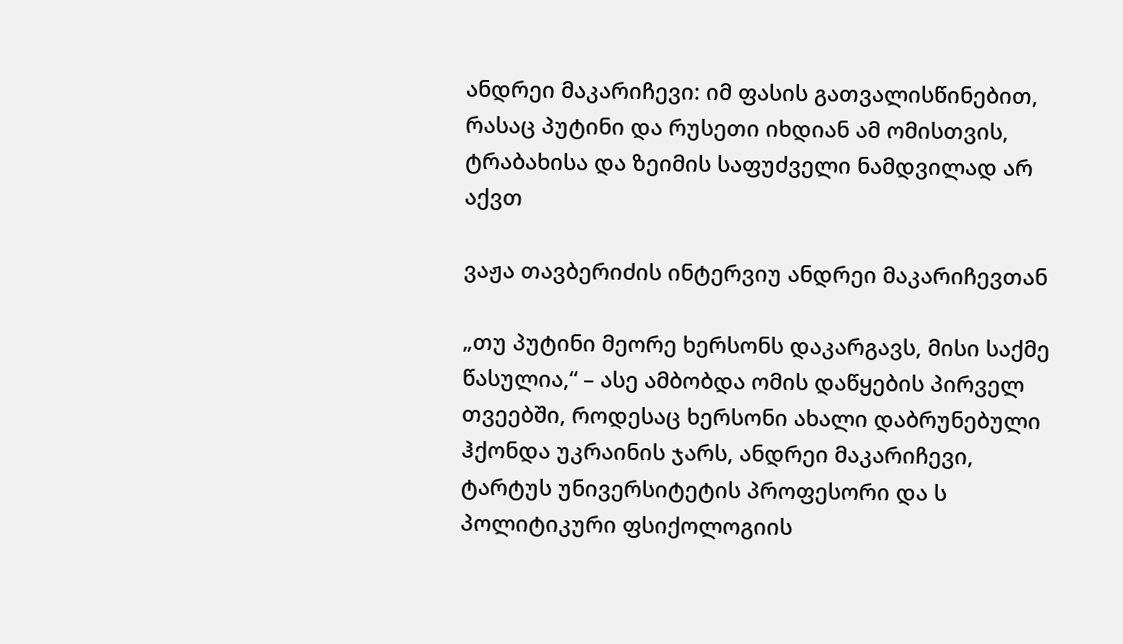ანდრეი მაკარიჩევი: იმ ფასის გათვალისწინებით, რასაც პუტინი და რუსეთი იხდიან ამ ომისთვის, ტრაბახისა და ზეიმის საფუძველი ნამდვილად არ აქვთ

ვაჟა თავბერიძის ინტერვიუ ანდრეი მაკარიჩევთან

„თუ პუტინი მეორე ხერსონს დაკარგავს, მისი საქმე წასულია,“ – ასე ამბობდა ომის დაწყების პირველ თვეებში, როდესაც ხერსონი ახალი დაბრუნებული ჰქონდა უკრაინის ჯარს, ანდრეი მაკარიჩევი, ტარტუს უნივერსიტეტის პროფესორი და ს პოლიტიკური ფსიქოლოგიის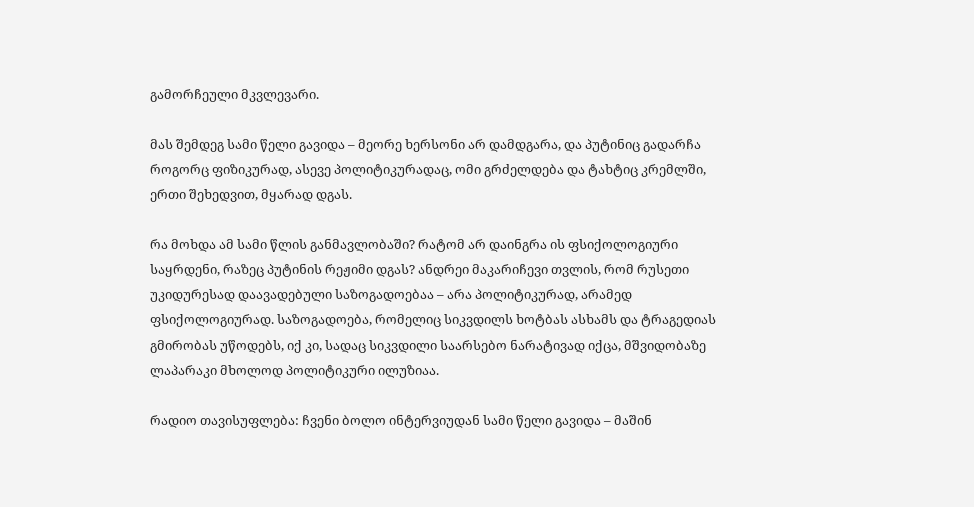გამორჩეული მკვლევარი.

მას შემდეგ სამი წელი გავიდა – მეორე ხერსონი არ დამდგარა, და პუტინიც გადარჩა როგორც ფიზიკურად, ასევე პოლიტიკურადაც, ომი გრძელდება და ტახტიც კრემლში, ერთი შეხედვით, მყარად დგას.

რა მოხდა ამ სამი წლის განმავლობაში? რატომ არ დაინგრა ის ფსიქოლოგიური საყრდენი, რაზეც პუტინის რეჟიმი დგას? ანდრეი მაკარიჩევი თვლის, რომ რუსეთი უკიდურესად დაავადებული საზოგადოებაა – არა პოლიტიკურად, არამედ ფსიქოლოგიურად. საზოგადოება, რომელიც სიკვდილს ხოტბას ასხამს და ტრაგედიას გმირობას უწოდებს, იქ კი, სადაც სიკვდილი საარსებო ნარატივად იქცა, მშვიდობაზე ლაპარაკი მხოლოდ პოლიტიკური ილუზიაა.

რადიო თავისუფლება: ჩვენი ბოლო ინტერვიუდან სამი წელი გავიდა – მაშინ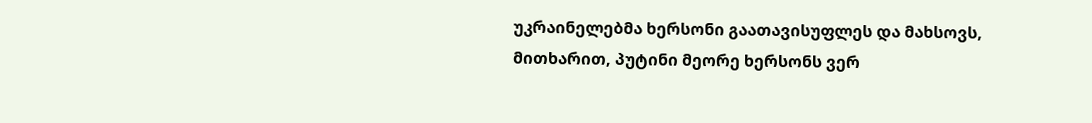უკრაინელებმა ხერსონი გაათავისუფლეს და მახსოვს, მითხარით, პუტინი მეორე ხერსონს ვერ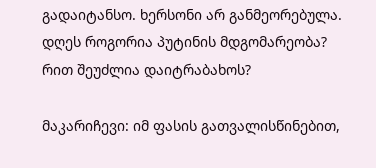გადაიტანსო. ხერსონი არ განმეორებულა. დღეს როგორია პუტინის მდგომარეობა? რით შეუძლია დაიტრაბახოს?

მაკარიჩევი: იმ ფასის გათვალისწინებით,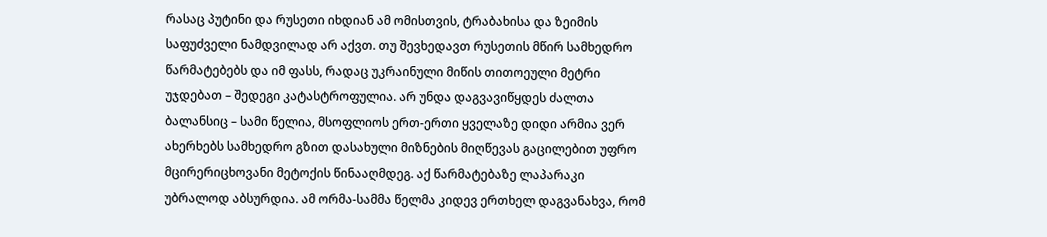რასაც პუტინი და რუსეთი იხდიან ამ ომისთვის, ტრაბახისა და ზეიმის საფუძველი ნამდვილად არ აქვთ. თუ შევხედავთ რუსეთის მწირ სამხედრო წარმატებებს და იმ ფასს, რადაც უკრაინული მიწის თითოეული მეტრი უჯდებათ – შედეგი კატასტროფულია. არ უნდა დაგვავიწყდეს ძალთა ბალანსიც – სამი წელია, მსოფლიოს ერთ-ერთი ყველაზე დიდი არმია ვერ ახერხებს სამხედრო გზით დასახული მიზნების მიღწევას გაცილებით უფრო მცირერიცხოვანი მეტოქის წინააღმდეგ. აქ წარმატებაზე ლაპარაკი უბრალოდ აბსურდია. ამ ორმა-სამმა წელმა კიდევ ერთხელ დაგვანახვა, რომ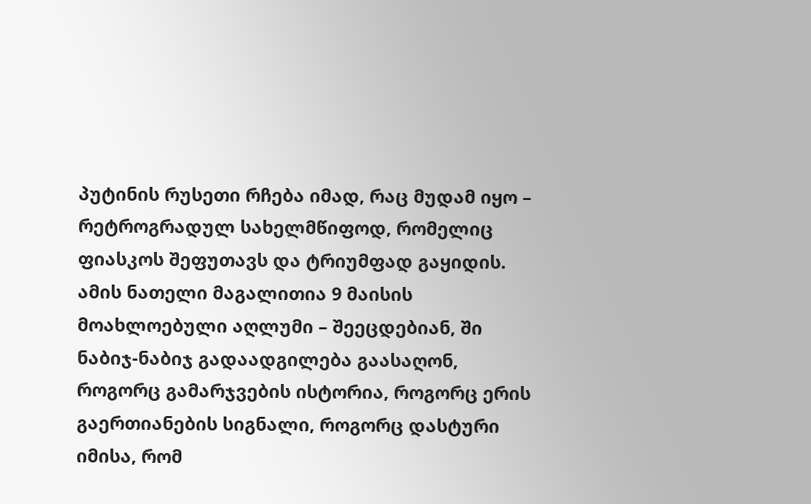პუტინის რუსეთი რჩება იმად, რაც მუდამ იყო – რეტროგრადულ სახელმწიფოდ, რომელიც ფიასკოს შეფუთავს და ტრიუმფად გაყიდის. ამის ნათელი მაგალითია 9 მაისის მოახლოებული აღლუმი – შეეცდებიან, ში ნაბიჯ-ნაბიჯ გადაადგილება გაასაღონ, როგორც გამარჯვების ისტორია, როგორც ერის გაერთიანების სიგნალი, როგორც დასტური იმისა, რომ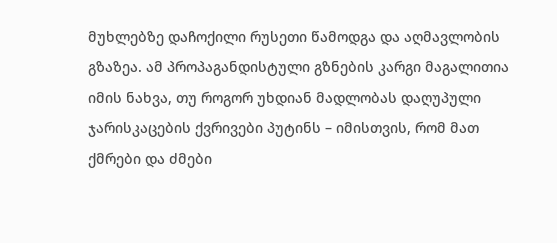მუხლებზე დაჩოქილი რუსეთი წამოდგა და აღმავლობის გზაზეა. ამ პროპაგანდისტული გზნების კარგი მაგალითია იმის ნახვა, თუ როგორ უხდიან მადლობას დაღუპული ჯარისკაცების ქვრივები პუტინს – იმისთვის, რომ მათ ქმრები და ძმები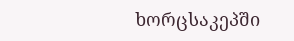ხორცსაკეპში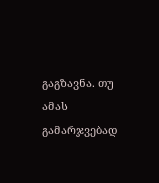გაგზავნა. თუ ამას გამარჯვებად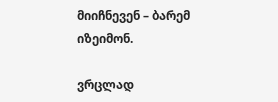მიიჩნევენ – ბარემ იზეიმონ.

ვრცლად